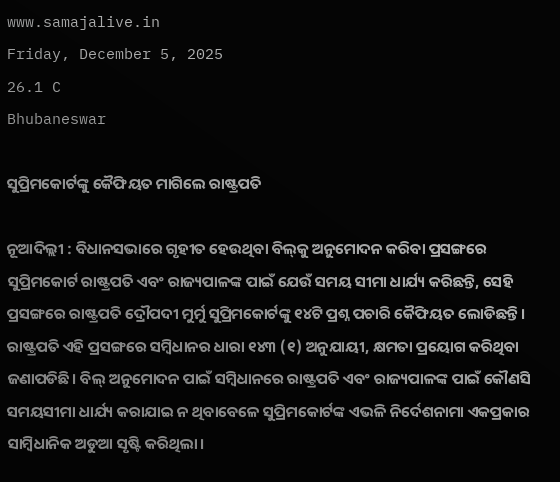www.samajalive.in
Friday, December 5, 2025
26.1 C
Bhubaneswar

ସୁପ୍ରିମକୋର୍ଟଙ୍କୁ କୈଫିୟତ ମାଗିଲେ ରାଷ୍ଟ୍ରପତି

ନୂଆଦିଲ୍ଲୀ : ବିଧାନସଭାରେ ଗୃହୀତ ହେଉଥିବା ବିଲ୍‌କୁ ଅନୁମୋଦନ କରିବା ପ୍ରସଙ୍ଗରେ ସୁପ୍ରିମକୋର୍ଟ ରାଷ୍ଟ୍ରପତି ଏବଂ ରାଜ୍ୟପାଳଙ୍କ ପାଇଁ ଯେଉଁ ସମୟ ସୀମା ଧାର୍ଯ୍ୟ କରିଛନ୍ତି, ସେହି ପ୍ରସଙ୍ଗରେ ରାଷ୍ଟ୍ରପତି ଦ୍ରୌପଦୀ ମୁର୍ମୁ ସୁପ୍ରିମକୋର୍ଟଙ୍କୁ ୧୪ଟି ପ୍ରଶ୍ନ ପଚାରି କୈଫିୟତ ଲୋଡିଛନ୍ତି। ରାଷ୍ଟ୍ରପତି ଏହି ପ୍ରସଙ୍ଗରେ ସମ୍ବିଧାନର ଧାରା ୧୪୩ (୧) ଅନୁଯାୟୀ, କ୍ଷମତା ପ୍ରୟୋଗ କରିଥିବା ଜଣାପଡିଛି। ବିଲ୍‌ ଅନୁମୋଦନ ପାଇଁ ସମ୍ବିଧାନରେ ରାଷ୍ଟ୍ରପତି ଏବଂ ରାଜ୍ୟପାଳଙ୍କ ପାଇଁ କୌଣସି ସମୟସୀମା ଧାର୍ଯ୍ୟ କରାଯାଇ ନ ଥିବାବେଳେ ସୁପ୍ରିମକୋର୍ଟଙ୍କ ଏଭଳି ନିର୍ଦେଶନାମା ଏକପ୍ରକାର ସାମ୍ବିଧାନିକ ଅଡୁଆ ସୃଷ୍ଟି କରିଥିଲା।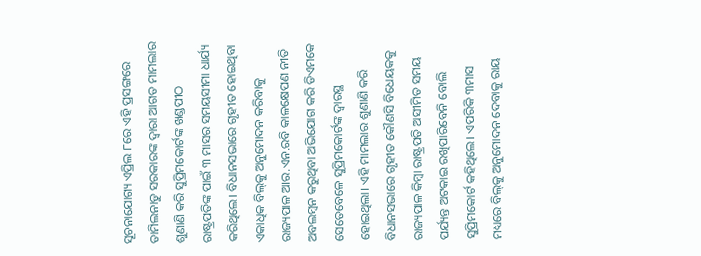ସୂଚନାଯୋଗ୍ୟ ଏପ୍ରିଲ ୮ରେ ଏହି ପ୍ରସଙ୍ଗରେ ତାମିଲନାଡୁ ସରକାରଙ୍କ ଦ୍ବାରା ଆଗତ ମାମଲାର ଶୁଣାଣି କରି ସୁପ୍ରିମକୋର୍ଟଙ୍କ ଖଣ୍ଡପୀଠ ରାଷ୍ଟ୍ରପତିଙ୍କ ପାଇଁ ୩ ମାସର ସମୟସୀମା ଧାର୍ଯ୍ୟ କରିଥିଲେ। ବିଧାନସଭାରେ ଗୃହୀତ ହୋଇଥିବା ଏକାଧିକ ବିଲ୍‌କୁ ଅନୁମୋଦନ କରିବାକୁ ରାଜ୍ୟପାଳ ଆର.ଏନ.ରବି କାଳକ୍ଷେପଣ ନୀତି ଅବଲମ୍ବନ କରୁଥିବା ଅଭିଯୋଗ କରି ଡିଏମକେ ସେତେବେଳେ ସୁପ୍ରିମକୋର୍ଟଙ୍କ ଦ୍ବାରସ୍ଥ ହୋଇଥିଲା। ଏହି ମାମଲାର ଶୁଣାଣି କରି ବିଧାନସଭାରେ ଗୃହୀତ କୌଣସି ବିଧେୟକକୁ ରାଜ୍ୟପାଳ କିମ୍ବା ରାଷ୍ଟ୍ରପତି ଅସୀମିତ ସମୟ ପର୍ଯ୍ୟନ୍ତ ଅଟକାଇ ରଖିପାରିବେନି ବୋଲି ସୁପ୍ରିମକୋର୍ଟ କହିଥିଲେ। ଏପରିକି ୩ମାସ ମଧ୍ୟରେ ବିଲ୍‌କୁ ଅନୁମୋଦନ ଦେବାକୁ ରାୟ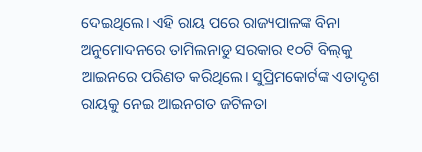ଦେଇଥିଲେ। ଏହି ରାୟ ପରେ ରାଜ୍ୟପାଳଙ୍କ ବିନା ଅନୁମୋଦନରେ ତାମିଲନାଡୁ ସରକାର ୧୦ଟି ବିଲ୍‌କୁ ଆଇନରେ ପରିଣତ କରିଥିଲେ। ସୁପ୍ରିମକୋର୍ଟଙ୍କ ଏତାଦୃଶ ରାୟକୁ ନେଇ ଆଇନଗତ ଜଟିଳତା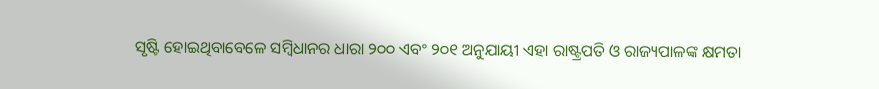ସୃଷ୍ଟି ହୋଇଥିବାବେଳେ ସମ୍ବିଧାନର ଧାରା ୨୦୦ ଏବଂ ୨୦୧ ଅନୁଯାୟୀ ଏହା ରାଷ୍ଟ୍ରପତି ଓ ରାଜ୍ୟପାଳଙ୍କ କ୍ଷମତା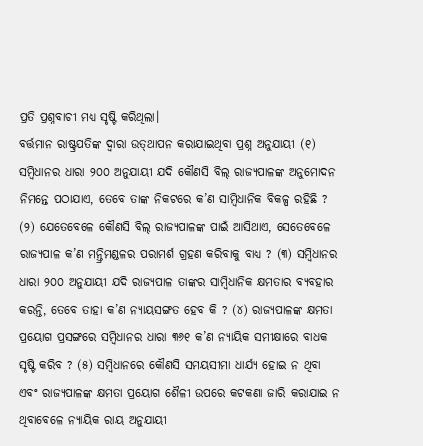ପ୍ରତି ପ୍ରଶ୍ନବାଚୀ ମଧ୍ୟ ସୃଷ୍ଟି କରିଥିଲା।
ବର୍ତ୍ତମାନ ରାଷ୍ଟ୍ରପତିଙ୍କ ଦ୍ବାରା ଉତ୍‌ଥାପନ କରାଯାଇଥିବା ପ୍ରଶ୍ନ ଅନୁଯାୟୀ (୧) ସମ୍ବିଧାନର ଧାରା ୨୦୦ ଅନୁଯାୟୀ ଯଦି କୌଣସି ବିଲ୍‌ ରାଜ୍ୟପାଳଙ୍କ ଅନୁମୋଦନ ନିମନ୍ତେ ପଠାଯାଏ, ତେବେ ତାଙ୍କ ନିକଟରେ କ’ଣ ସାମ୍ବିଧାନିକ ବିକଳ୍ପ ରହିଛି ? (୨) ଯେତେବେଳେ କୌଣସି ବିଲ୍‌ ରାଜ୍ୟପାଳଙ୍କ ପାଇଁ ଆସିଥାଏ, ସେତେବେଳେ ରାଜ୍ୟପାଳ କ’ଣ ମନ୍ତ୍ରିମଣ୍ଡଳର ପରାମର୍ଶ ଗ୍ରହଣ କରିବାକୁ ବାଧ୍ୟ ? (୩) ସମ୍ବିଧାନର ଧାରା ୨୦୦ ଅନୁଯାୟୀ ଯଦି ରାଜ୍ୟପାଳ ତାଙ୍କର ସାମ୍ବିଧାନିକ କ୍ଷମତାର ବ୍ୟବହାର କରନ୍ତି, ତେବେ ତାହା କ’ଣ ନ୍ୟାୟସଙ୍ଗତ ହେବ କି ? (୪) ରାଜ୍ୟପାଳଙ୍କ କ୍ଷମତା ପ୍ରୟୋଗ ପ୍ରସଙ୍ଗରେ ସମ୍ବିଧାନର ଧାରା ୩୬୧ କ’ଣ ନ୍ୟାୟିକ ସମୀକ୍ଷାରେ ବାଧକ ସୃଷ୍ଟି କରିବ ? (୫) ସମ୍ବିଧାନରେ କୌଣସି ସମୟସୀମା ଧାର୍ଯ୍ୟ ହୋଇ ନ ଥିବା ଏବଂ ରାଜ୍ୟପାଳଙ୍କ କ୍ଷମତା ପ୍ରୟୋଗ ଶୈଳୀ ଉପରେ କଟକଣା ଜାରି କରାଯାଇ ନ ଥିବାବେଳେ ନ୍ୟାୟିକ ରାୟ ଅନୁଯାୟୀ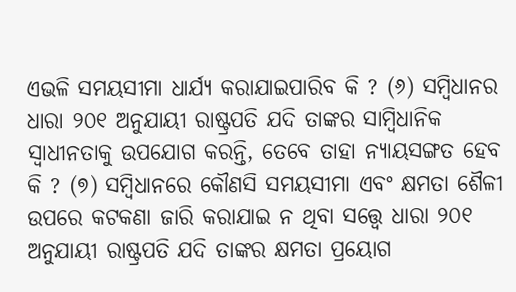ଏଭଳି ସମୟସୀମା ଧାର୍ଯ୍ୟ କରାଯାଇପାରିବ କି ? (୬) ସମ୍ବିଧାନର ଧାରା ୨୦୧ ଅନୁଯାୟୀ ରାଷ୍ଟ୍ରପତି ଯଦି ତାଙ୍କର ସାମ୍ବିଧାନିକ ସ୍ବାଧୀନତାକୁ ଉପଯୋଗ କରନ୍ତି, ତେବେ ତାହା ନ୍ୟାୟସଙ୍ଗତ ହେବ କି ? (୭) ସମ୍ବିଧାନରେ କୌଣସି ସମୟସୀମା ଏବଂ କ୍ଷମତା ଶୈଳୀ ଉପରେ କଟକଣା ଜାରି କରାଯାଇ ନ ଥିବା ସତ୍ତ୍ବେ ଧାରା ୨୦୧ ଅନୁଯାୟୀ ରାଷ୍ଟ୍ରପତି ଯଦି ତାଙ୍କର କ୍ଷମତା ପ୍ରୟୋଗ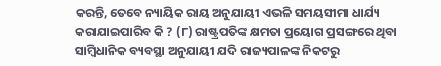କରନ୍ତି, ତେବେ ନ୍ୟାୟିକ ରାୟ ଅନୁଯାୟୀ ଏଭଳି ସମୟସୀମା ଧାର୍ଯ୍ୟ କରାଯାଇପାରିବ କି ? (୮) ରାଷ୍ଟ୍ରପତିଙ୍କ କ୍ଷମତା ପ୍ରୟୋଗ ପ୍ରସଙ୍ଗରେ ଥିବା ସାମ୍ବିଧାନିକ ବ୍ୟବସ୍ଥା ଅନୁଯାୟୀ ଯଦି ରାଜ୍ୟପାଳଙ୍କ ନିକଟରୁ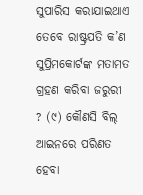ସୁପାରିସ କରାଯାଇଥାଏ ତେବେ ରାଷ୍ଟ୍ରପତି କ’ଣ ସୁପ୍ରିମକୋର୍ଟଙ୍କ ମତାମତ ଗ୍ରହଣ କରିବା ଜରୁରୀ ? (୯) କୌଣସି ବିଲ୍‌ ଆଇନରେ ପରିଣତ ହେବା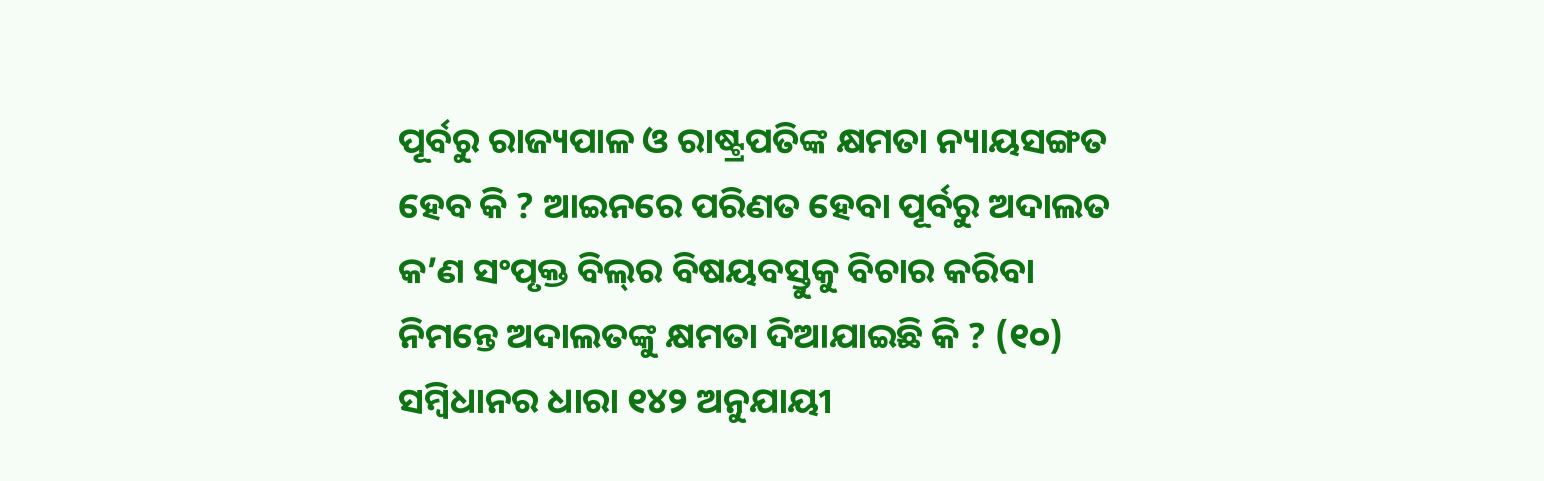ପୂର୍ବରୁ ରାଜ୍ୟପାଳ ଓ ରାଷ୍ଟ୍ରପତିଙ୍କ କ୍ଷମତା ନ୍ୟାୟସଙ୍ଗତ ହେବ କି ? ଆଇନରେ ପରିଣତ ହେବା ପୂର୍ବରୁ ଅଦାଲତ କ’ଣ ସଂପୃକ୍ତ ବିଲ୍‌ର ବିଷୟବସ୍ତୁକୁ ବିଚାର କରିବା ନିମନ୍ତେ ଅଦାଲତଙ୍କୁ କ୍ଷମତା ଦିଆଯାଇଛି କି ? (୧୦) ସମ୍ବିଧାନର ଧାରା ୧୪୨ ଅନୁଯାୟୀ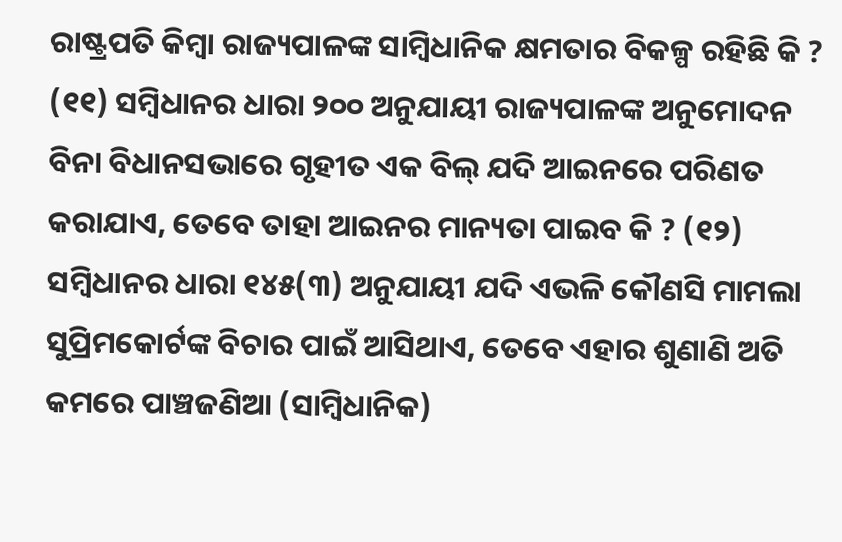ରାଷ୍ଟ୍ରପତି କିମ୍ବା ରାଜ୍ୟପାଳଙ୍କ ସାମ୍ବିଧାନିକ କ୍ଷମତାର ବିକଳ୍ପ ରହିଛି କି ? (୧୧) ସମ୍ବିଧାନର ଧାରା ୨୦୦ ଅନୁଯାୟୀ ରାଜ୍ୟପାଳଙ୍କ ଅନୁମୋଦନ ବିନା ବିଧାନସଭାରେ ଗୃହୀତ ଏକ ବିଲ୍‌ ଯଦି ଆଇନରେ ପରିଣତ କରାଯାଏ, ତେବେ ତାହା ଆଇନର ମାନ୍ୟତା ପାଇବ କି ? (୧୨) ସମ୍ବିଧାନର ଧାରା ୧୪୫(୩) ଅନୁଯାୟୀ ଯଦି ଏଭଳି କୌଣସି ମାମଲା ସୁପ୍ରିମକୋର୍ଟଙ୍କ ବିଚାର ପାଇଁ ଆସିଥାଏ, ତେବେ ଏହାର ଶୁଣାଣି ଅତି କମରେ ପାଞ୍ଚଜଣିଆ (ସାମ୍ବିଧାନିକ)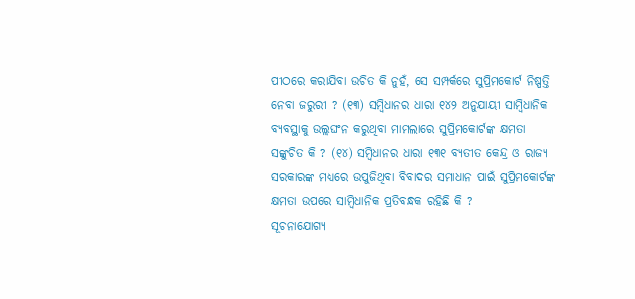ପୀଠରେ କରାଯିବା ଉଚିତ କି ନୁହଁ, ସେ ସମ୍ପର୍କରେ ସୁପ୍ରିମକୋର୍ଟ ନିଷ୍ପତ୍ତି ନେବା ଜରୁରୀ ? (୧୩) ସମ୍ବିଧାନର ଧାରା ୧୪୨ ଅନୁଯାୟୀ ସାମ୍ବିଧାନିକ ବ୍ୟବସ୍ଥାକୁ ଉଲ୍ଲଘଂନ କରୁଥିବା ମାମଲାରେ ସୁପ୍ରିମକୋର୍ଟଙ୍କ କ୍ଷମତା ସଙ୍କୁଚିତ କି ? (୧୪) ସମ୍ବିଧାନର ଧାରା ୧୩୧ ବ୍ୟତୀତ କେନ୍ଦ୍ର ଓ ରାଜ୍ୟ ସରକାରଙ୍କ ମଧ୍ୟରେ ଉପୁଜିଥିବା ବିବାଦର ସମାଧାନ ପାଇଁ ସୁପ୍ରିମକୋର୍ଟଙ୍କ କ୍ଷମତା ଉପରେ ସାମ୍ବିଧାନିକ ପ୍ରତିବନ୍ଧକ ରହିଛି କି ?
ସୂଚନାଯୋଗ୍ୟ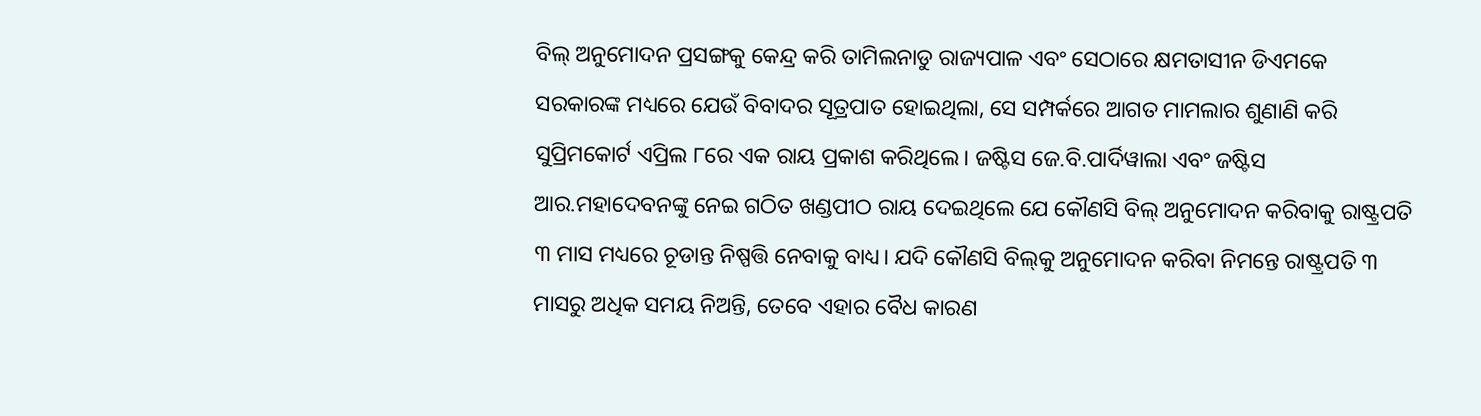ବିଲ୍‌ ଅନୁମୋଦନ ପ୍ରସଙ୍ଗକୁ କେନ୍ଦ୍ର କରି ତାମିଲନାଡୁ ରାଜ୍ୟପାଳ ଏବଂ ସେଠାରେ କ୍ଷମତାସୀନ ଡିଏମକେ ସରକାରଙ୍କ ମଧ୍ୟରେ ଯେଉଁ ବିବାଦର ସୂତ୍ରପାତ ହୋଇଥିଲା, ସେ ସମ୍ପର୍କରେ ଆଗତ ମାମଲାର ଶୁଣାଣି କରି ସୁପ୍ରିମକୋର୍ଟ ଏପ୍ରିଲ ୮ରେ ଏକ ରାୟ ପ୍ରକାଶ କରିଥିଲେ। ଜଷ୍ଟିସ ଜେ.ବି.ପାର୍ଦିୱାଲା ଏବଂ ଜଷ୍ଟିସ ଆର.ମହାଦେବନଙ୍କୁ ନେଇ ଗଠିତ ଖଣ୍ଡପୀଠ ରାୟ ଦେଇଥିଲେ ଯେ କୌଣସି ବିଲ୍‌ ଅନୁମୋଦନ କରିବାକୁ ରାଷ୍ଟ୍ରପତି ୩ ମାସ ମଧ୍ୟରେ ଚୂଡାନ୍ତ ନିଷ୍ପତ୍ତି ନେବାକୁ ବାଧ୍ୟ। ଯଦି କୌଣସି ବିଲ୍‌କୁ ଅନୁମୋଦନ କରିବା ନିମନ୍ତେ ରାଷ୍ଟ୍ରପତି ୩ ମାସରୁ ଅଧିକ ସମୟ ନିଅନ୍ତି, ତେବେ ଏହାର ବୈଧ କାରଣ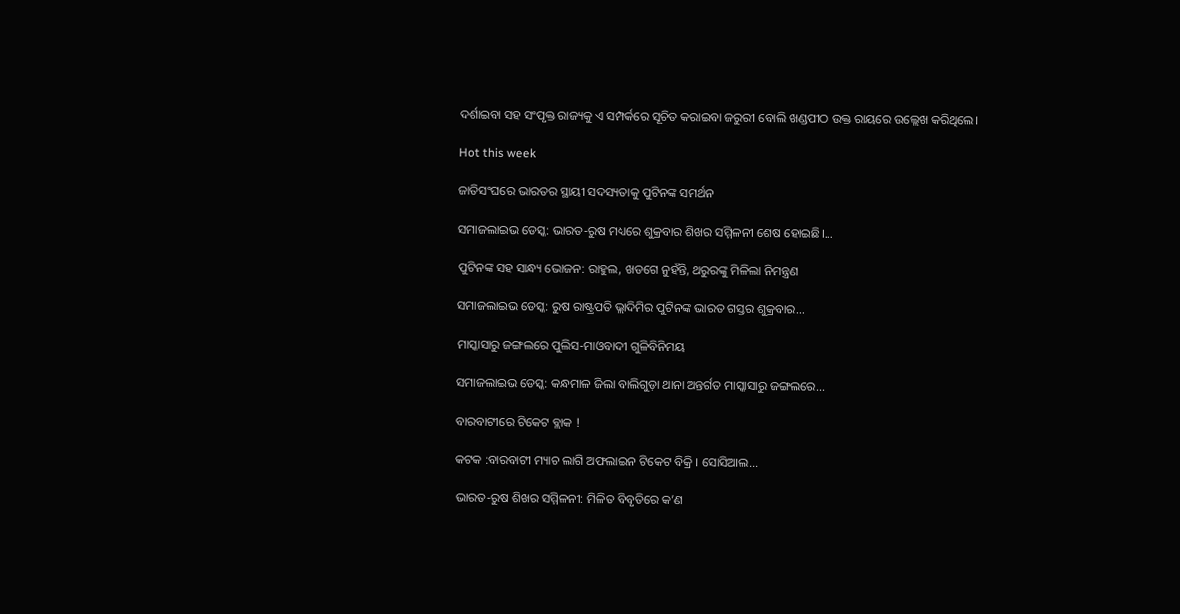ଦର୍ଶାଇବା ସହ ସଂପୃକ୍ତ ରାଜ୍ୟକୁ ଏ ସମ୍ପର୍କରେ ସୂଚିତ କରାଇବା ଜରୁରୀ ବୋଲି ଖଣ୍ଡପୀଠ ଉକ୍ତ ରାୟରେ ଉଲ୍ଲେଖ କରିଥିଲେ।

Hot this week

ଜାତିସଂଘରେ ଭାରତର ସ୍ଥାୟୀ ସଦସ୍ୟତାକୁ ପୁଟିନଙ୍କ ସମର୍ଥନ

ସମାଜଲାଇଭ ଡେସ୍କ: ଭାରତ-ରୁଷ ମଧ୍ୟରେ ଶୁକ୍ରବାର ଶିଖର ସମ୍ମିଳନୀ ଶେଷ ହୋଇଛି।...

ପୁଟିନଙ୍କ ସହ ସାନ୍ଧ୍ୟ ଭୋଜନ: ରାହୁଲ, ଖଡଗେ ନୁହଁନ୍ତି, ଥରୁରଙ୍କୁ ମିଳିଲା ନିମନ୍ତ୍ରଣ

ସମାଜଲାଇଭ ଡେସ୍କ: ରୁଷ ରାଷ୍ଟ୍ରପତି ଭ୍ଲାଦିମିର ପୁଟିନଙ୍କ ଭାରତ ଗସ୍ତର ଶୁକ୍ରବାର...

ମାସ୍କାସାରୁ ଜଙ୍ଗଲରେ ପୁଲିସ-ମାଓବାଦୀ ଗୁଳିବିନିମୟ

ସମାଜଲାଇଭ ଡେସ୍କ: କନ୍ଧମାଳ ଜିଲା ବାଲିଗୁଡ଼ା ଥାନା ଅନ୍ତର୍ଗତ ମାସ୍କାସାରୁ ଜଙ୍ଗଲରେ...

ବାରବାଟୀରେ ଟିକେଟ ବ୍ଲାକ !

କଟକ :ବାରବାଟୀ ମ୍ୟାଚ ଲାଗି ଅଫଲାଇନ ଟିକେଟ ବିକ୍ରି । ସୋସିଆଲ...

ଭାରତ-ରୁଷ ଶିଖର ସମ୍ମିଳନୀ: ମିଳିତ ବିବୃତିରେ କ’ଣ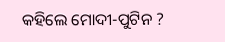କହିଲେ ମୋଦୀ-ପୁଟିନ ?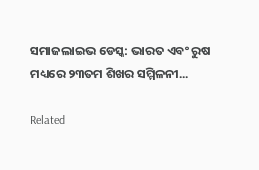ସମାଜଲାଇଭ ଡେସ୍କ: ଭାରତ ଏବଂ ରୁଷ ମଧ୍ୟରେ ୨୩ତମ ଶିଖର ସମ୍ମିଳନୀ...

Related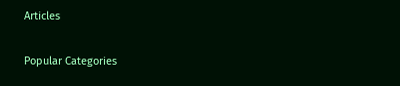Articles

Popular Categories